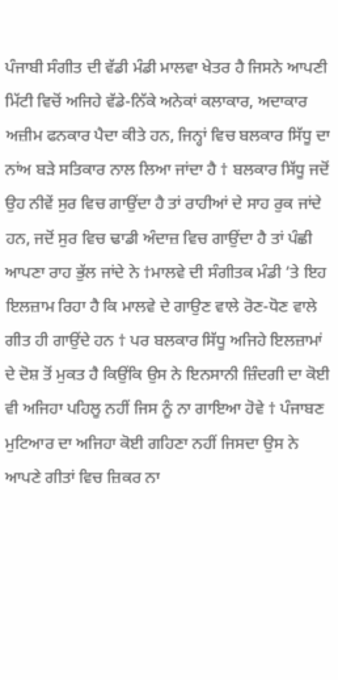ਪੰਜਾਬੀ ਸੰਗੀਤ ਦੀ ਵੱਡੀ ਮੰਡੀ ਮਾਲਵਾ ਖੇਤਰ ਹੈ ਜਿਸਨੇ ਆਪਣੀ ਮਿੱਟੀ ਵਿਚੋਂ ਅਜਿਹੇ ਵੱਡੇ-ਨਿੱਕੇ ਅਨੇਕਾਂ ਕਲਾਕਾਰ, ਅਦਾਕਾਰ ਅਜ਼ੀਮ ਫਨਕਾਰ ਪੈਦਾ ਕੀਤੇ ਹਨ, ਜਿਨ੍ਹਾਂ ਵਿਚ ਬਲਕਾਰ ਸਿੱਧੂ ਦਾ ਨਾਂਅ ਬੜੇ ਸਤਿਕਾਰ ਨਾਲ ਲਿਆ ਜਾਂਦਾ ਹੈ † ਬਲਕਾਰ ਸਿੱਧੂ ਜਦੋਂ ਉਹ ਨੀਵੇਂ ਸੁਰ ਵਿਚ ਗਾਉਂਦਾ ਹੈ ਤਾਂ ਰਾਹੀਆਂ ਦੇ ਸਾਹ ਰੁਕ ਜਾਂਦੇ ਹਨ, ਜਦੋਂ ਸੁਰ ਵਿਚ ਢਾਡੀ ਅੰਦਾਜ਼ ਵਿਚ ਗਾਉਂਦਾ ਹੈ ਤਾਂ ਪੰਛੀ ਆਪਣਾ ਰਾਹ ਭੁੱਲ ਜਾਂਦੇ ਨੇ †ਮਾਲਵੇ ਦੀ ਸੰਗੀਤਕ ਮੰਡੀ ‘ਤੇ ਇਹ ਇਲਜ਼ਾਮ ਰਿਹਾ ਹੈ ਕਿ ਮਾਲਵੇ ਦੇ ਗਾਉਣ ਵਾਲੇ ਰੋਣ-ਧੋਣ ਵਾਲੇ ਗੀਤ ਹੀ ਗਾਉਂਦੇ ਹਨ † ਪਰ ਬਲਕਾਰ ਸਿੱਧੂ ਅਜਿਹੇ ਇਲਜ਼ਾਮਾਂ ਦੇ ਦੋਸ਼ ਤੋਂ ਮੁਕਤ ਹੈ ਕਿਉਂਕਿ ਉਸ ਨੇ ਇਨਸਾਨੀ ਜ਼ਿੰਦਗੀ ਦਾ ਕੋਈ ਵੀ ਅਜਿਹਾ ਪਹਿਲੂ ਨਹੀਂ ਜਿਸ ਨੂੰ ਨਾ ਗਾਇਆ ਹੋਵੇ † ਪੰਜਾਬਣ
ਮੁਟਿਆਰ ਦਾ ਅਜਿਹਾ ਕੋਈ ਗਹਿਣਾ ਨਹੀਂ ਜਿਸਦਾ ਉਸ ਨੇ ਆਪਣੇ ਗੀਤਾਂ ਵਿਚ ਜ਼ਿਕਰ ਨਾ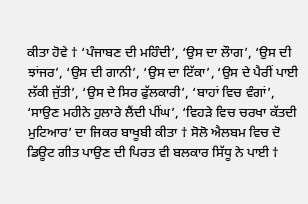ਕੀਤਾ ਹੋਵੇ † ‘ਪੰਜਾਬਣ ਦੀ ਮਹਿੰਦੀ’, ‘ਉਸ ਦਾ ਲੌਾਗ’, ‘ਉਸ ਦੀ ਝਾਂਜਰ’, ‘ਉਸ ਦੀ ਗਾਨੀ’, ‘ਉਸ ਦਾ ਟਿੱਕਾ’, ‘ਉਸ ਦੇ ਪੈਰੀਂ ਪਾਈ ਲੱਕੀ ਜੁੱਤੀ’, ‘ਉਸ ਦੇ ਸਿਰ ਫੁੱਲਕਾਰੀ’, ‘ਬਾਹਾਂ ਵਿਚ ਵੰਗਾਂ’, ‘ਸਾਉਣ ਮਹੀਨੇ ਹੁਲਾਰੇ ਲੈਂਦੀ ਪੀਂਘ’, ‘ਵਿਹੜੇ ਵਿਚ ਚਰਖਾ ਕੱਤਦੀ ਮੁਟਿਆਰ’ ਦਾ ਜਿਕਰ ਬਾਖੂਬੀ ਕੀਤਾ † ਸੋਲੋ ਐਲਬਮ ਵਿਚ ਦੋ ਡਿਊਟ ਗੀਤ ਪਾਉਣ ਦੀ ਪਿਰਤ ਵੀ ਬਲਕਾਰ ਸਿੱਧੂ ਨੇ ਪਾਈ †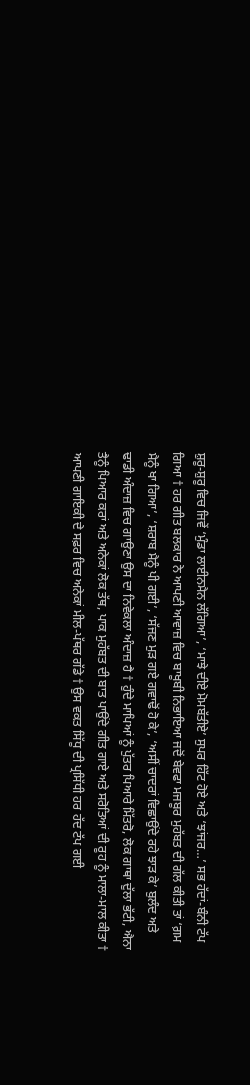ਸ਼ੁਰੂ-ਸ਼ੁਰੂ ਵਿਚ ਜਿਵੇਂ ‘ਮੁੰਡਾ ਲਾਈਨਮੈਨ ਲੱਗਿਆ’, ‘ਮਾਝੇ ਦੀਏ ਮੋਮਬੱਤੀਏ’ ਸੁਪਰ ਹਿੱਟ ਹੋਏ ਅਤੇ ‘ਝਾਂਜਰ…’ ਸਭ ਹੱਦਾਂ-ਬੰਨੀ ਟੱਪ ਗਿਆ † ਹਰ ਗੀਤ ਬਲਕਾਰ ਨੇ ਆਪਣੀ ਆਵਾਜ਼ ਵਿਚ ਬਾਖੂਬੀ ਨਿਭਾਇਆ ਜਦੋਂ ਬੇਵਫਾ ਮਜਬੂਰ ਮੁਹੱਬਤ ਦੀ ਗੱਲ ਕੀਤੀ ਤਾਂ ‘ਗ਼ਮ ਮੈਨੂੰ ਖਾ ਗਿਆ’, ‘ਸ਼ਰਾਬ ਮੈਨੂੰ ਪੀ ਗਈ’, ‘ਸੱਜਣ ਮੁੜ ਗਏ ਗਵਾਢੋਂ ਹੋ ਕੇ’, ‘ਅਸੀਂ ਚਾਦਰਾਂ ਵਿਛਾਉਂਦੇ ਰਹੇ ਝਾੜ ਕੇ’ ਬੁਲੰਦ ਅਤੇ ਢਾਡੀ ਅੰਦਾਜ਼ ਵਿਚ ਗਾਉਣਾ ਉਸ ਦਾ ਨਿਵੇਕਲਾ ਅੰਦਾਜ਼ ਹੈ † ਹੁੰਦੇ ਮਾਪਿਆਂ ਨੂੰ ਪੁੱਤਰ ਪਿਆਰੇ ਮਿੱਤਰੋ, ਲੋਕ ਗਾਥਾ ਦੁੱਲਾ ਭੱਟੀ, ਐਨਾ ਤੈਨੂੰ ਪਿਆਰ ਕਰਾਂ ਅਤੇ ਅਨੇਕਾਂ ਲੋਕ ਤੱਥ, ਪਾਕ ਮੁਹੱਬਤ ਦੀ ਬਾਤ ਪਾਉਂਦੇ ਗੀਤ ਗਾਏ ਅਤੇ ਸਰੋਤਿਆਂ ਦੀ ਰੂਹ ਨੂੰ ਮਾਲਾ-ਮਾਲ ਕੀਤਾ † ਆਪਣੀ ਗਾਇਕੀ ਦੇ ਸਫ਼ਰ ਵਿਚ ਅਨੇਕਾਂ ਮੀਲ-ਪੱਥਰ ਗੱਡੇ † ਉਸ ਵਕਤ ਸਿੱਧੂ ਦੀ ਪ੍ਰਸਿੱਧੀ ਹਰ ਹੱਦ ਟੱਪ ਗਈ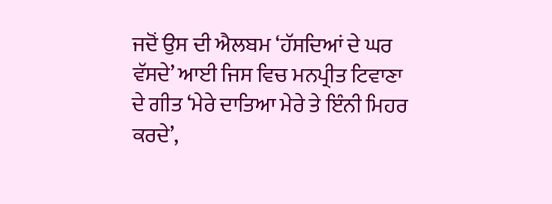ਜਦੋਂ ਉਸ ਦੀ ਐਲਬਮ ‘ਹੱਸਦਿਆਂ ਦੇ ਘਰ ਵੱਸਦੇ’ ਆਈ ਜਿਸ ਵਿਚ ਮਨਪ੍ਰੀਤ ਟਿਵਾਣਾ ਦੇ ਗੀਤ ‘ਮੇਰੇ ਦਾਤਿਆ ਮੇਰੇ ਤੇ ਇੰਨੀ ਮਿਹਰ ਕਰਦੇ’,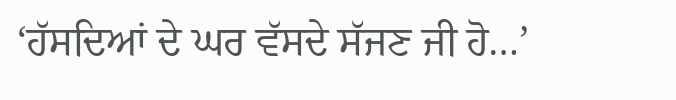‘ਹੱਸਦਿਆਂ ਦੇ ਘਰ ਵੱਸਦੇ ਸੱਜਣ ਜੀ ਹੋ…’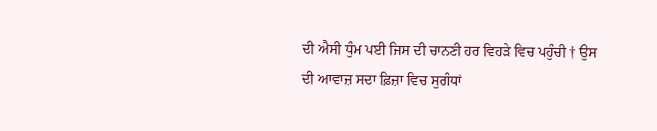ਦੀ ਐਸੀ ਧੁੰਮ ਪਈ ਜਿਸ ਦੀ ਚਾਨਣੀ ਹਰ ਵਿਹੜੇ ਵਿਚ ਪਹੁੰਚੀ † ਉਸ ਦੀ ਆਵਾਜ਼ ਸਦਾ ਫ਼ਿਜ਼ਾ ਵਿਚ ਸੁਗੰਧਾਂ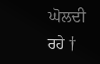ਘੋਲਦੀ ਰਹੇ †